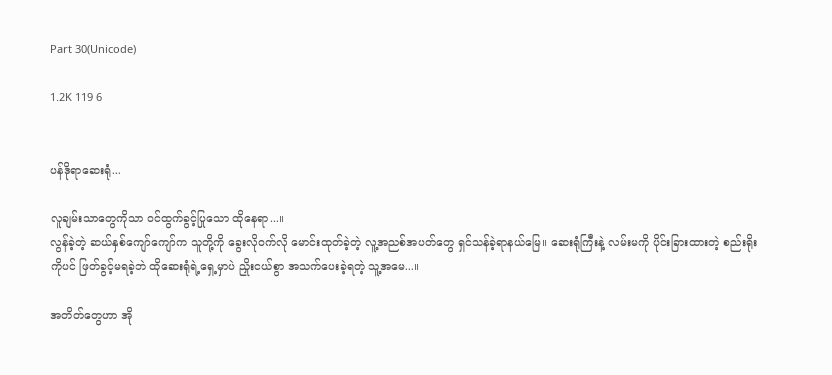Part 30(Unicode)

1.2K 119 6


ပန်ဒိုရာဆေးရုံ...

လူချမ်းသာတွေကိုသာ ဝင်ထွက်ခွင့်ပြုသော ထိုနေရာ...။
လွန်ခဲ့တဲ့ ဆယ်နှစ်ကျော်ကျော်က သူတို့ကို ခွေးလိုဝက်လို မောင်းထုတ်ခဲ့တဲ့ လူ့အညစ်အပတ်တွေ ရှင်သန်ခဲ့ရာနယ်မြေ။ ဆေးရုံကြီးနဲ့ လမ်းမကို ပိုင်းခြားထားတဲ့ စည်းရိုးကိုပင် ဖြတ်ခွင့်မရခဲ့ဘဲ ထိုဆေးရုံရဲ့ရှေ့မှာပဲ ညှိုးငယ်စွာ အသက်ပေးခဲ့ရတဲ့ သူ့အမေ...။

အတိတ်တွေဟာ အို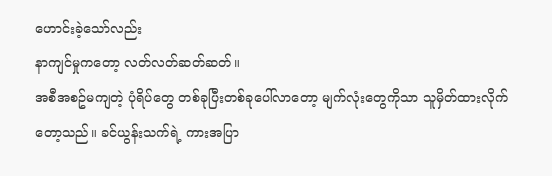ဟောင်းခဲ့သော်လည်း
နာကျင်မှုကတော့ လတ်လတ်ဆတ်ဆတ်။
အစီအစဥ်မကျတဲ့ ပုံရိပ်တွေ တစ်ခုပြီးတစ်ခုပေါ်လာတော့ မျက်လုံးတွေကိုသာ သူမှိတ်ထားလိုက်တော့သည်။ ခင်ယွန်းသက်ရဲ့ ကားအပြာ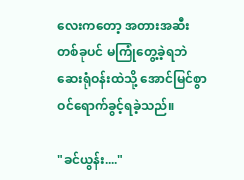လေးကတော့ အတားအဆီးတစ်ခုပင် မကြုံတွေ့ခဲ့ရဘဲ
ဆေးရုံဝန်းထဲသို့ အောင်မြင်စွာ ဝင်ရောက်ခွင့်ရခဲ့သည်။

"ခင်ယွန်း...."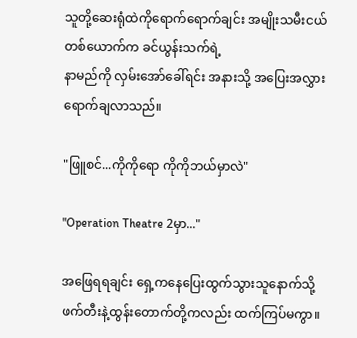သူတို့ဆေးရုံထဲကိုရောက်ရောက်ချင်း အမျိုးသမီးငယ်တစ်ယောက်က ခင်ယွန်းသက်ရဲ့
နာမည်ကို လှမ်းအော်ခေါ်ရင်း အနားသို့ အပြေးအလွှား ရောက်ချလာသည်။

"ဖြူစင်...ကိုကိုရော ကိုကိုဘယ်မှာလဲ"

"Operation Theatre 2မှာ..."

အဖြေရရချင်း ရှေ့ကနေပြေးထွက်သွားသူနောက်သို့
ဖက်တီးနဲ့ထွန်းတောက်တို့ကလည်း ထက်ကြပ်မကွာ။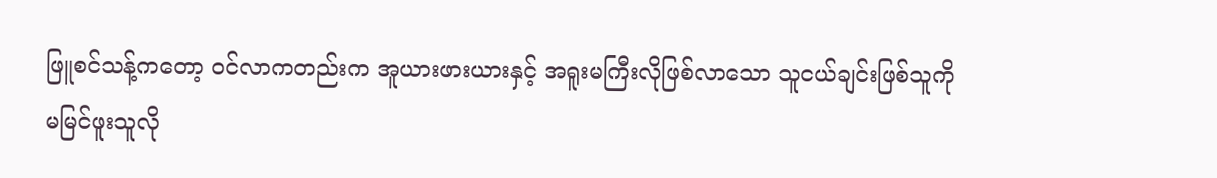ဖြူစင်သန့်ကတော့ ဝင်လာကတည်းက အူယားဖားယားနှင့် အရူးမကြီးလိုဖြစ်လာသော သူငယ်ချင်းဖြစ်သူကို မမြင်ဖူးသူလို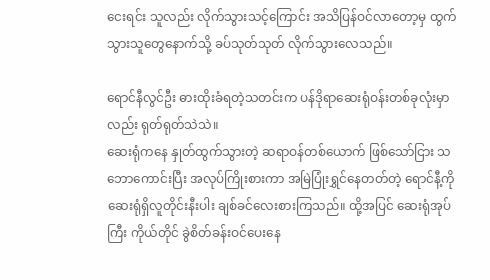ငေးရင်း သူလည်း လိုက်သွားသင့်ကြောင်း အသိပြန်ဝင်လာတော့မှ ထွက်သွားသူတွေနောက်သို့ ခပ်သုတ်သုတ် လိုက်သွားလေသည်။

ရောင်နီလွင်ဦး ဓားထိုးခံရတဲ့သတင်းက ပန်ဒိုရာဆေးရုံဝန်းတစ်ခုလုံးမှာလည်း ရုတ်ရုတ်သဲသဲ။
ဆေးရုံကနေ နှုတ်ထွက်သွားတဲ့ ဆရာဝန်တစ်ယောက် ဖြစ်သော်ငြား သဘောကောင်းပြီး အလုပ်ကြိုးစားကာ အမြဲပြုံးရွှင်နေတတ်တဲ့ ရောင်နီ့ကို ဆေးရုံရှိလူတိုင်းနီးပါး ချစ်ခင်လေးစားကြသည်။ ထို့အပြင် ဆေးရုံအုပ်ကြီး ကိုယ်တိုင် ခွဲစိတ်ခန်းဝင်ပေးနေ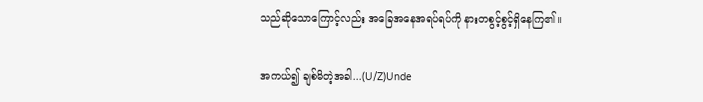သည်ဆိုသောကြောင့်လည်း အခြေအနေအရပ်ရပ်ကို နားတစွင့်စွင့်ရှိနေကြ၏။

အကယ်၍ ချစ်မိတဲ့အခါ...(U/Z)Unde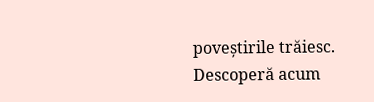poveștirile trăiesc. Descoperă acum